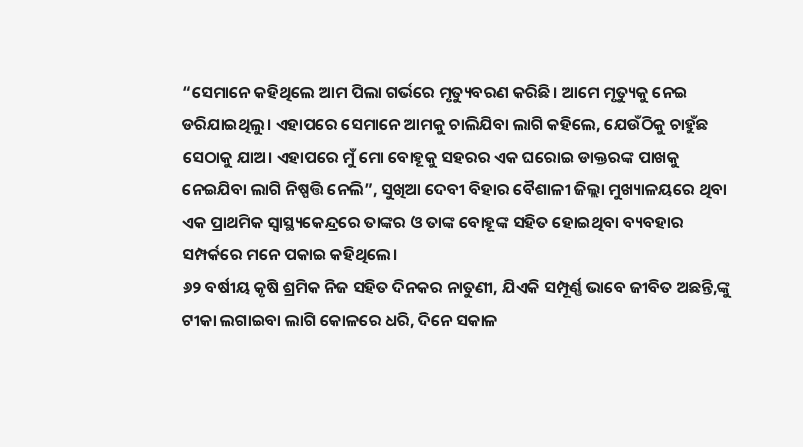“ସେମାନେ କହିଥିଲେ ଆମ ପିଲା ଗର୍ଭରେ ମୃତ୍ୟୁବରଣ କରିଛି। ଆମେ ମୃତ୍ୟୁକୁ ନେଇ ଡରିଯାଇଥିଲୁ। ଏହାପରେ ସେମାନେ ଆମକୁ ଚାଲିଯିବା ଲାଗି କହିଲେ, ଯେଉଁଠିକୁ ଚାହୁଁଛ ସେଠାକୁ ଯାଅ। ଏହାପରେ ମୁଁ ମୋ ବୋହୂକୁ ସହରର ଏକ ଘରୋଇ ଡାକ୍ତରଙ୍କ ପାଖକୁ ନେଇଯିବା ଲାଗି ନିଷ୍ପତ୍ତି ନେଲି”, ସୁଖିଆ ଦେବୀ ବିହାର ବୈଶାଳୀ ଜିଲ୍ଲା ମୁଖ୍ୟାଳୟରେ ଥିବା ଏକ ପ୍ରାଥମିକ ସ୍ୱାସ୍ଥ୍ୟକେନ୍ଦ୍ରରେ ତାଙ୍କର ଓ ତାଙ୍କ ବୋହୂଙ୍କ ସହିତ ହୋଇଥିବା ବ୍ୟବହାର ସମ୍ପର୍କରେ ମନେ ପକାଇ କହିଥିଲେ।
୬୨ ବର୍ଷୀୟ କୃଷି ଶ୍ରମିକ ନିଜ ସହିତ ଦିନକର ନାତୁଣୀ, ଯିଏକି ସମ୍ପୂର୍ଣ୍ଣ ଭାବେ ଜୀବିତ ଅଛନ୍ତି,ଙ୍କୁ ଟୀକା ଲଗାଇବା ଲାଗି କୋଳରେ ଧରି, ଦିନେ ସକାଳ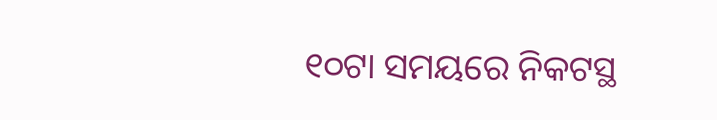୧୦ଟା ସମୟରେ ନିକଟସ୍ଥ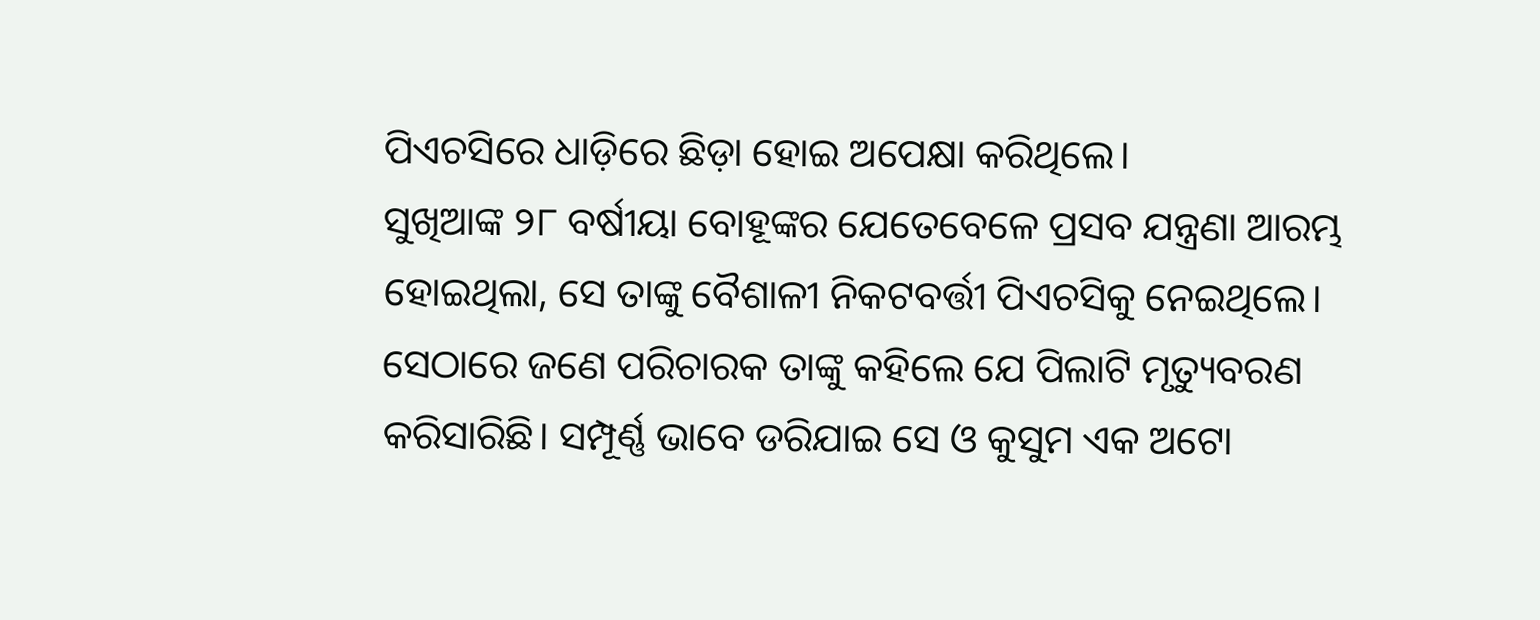ପିଏଚସିରେ ଧାଡ଼ିରେ ଛିଡ଼ା ହୋଇ ଅପେକ୍ଷା କରିଥିଲେ।
ସୁଖିଆଙ୍କ ୨୮ ବର୍ଷୀୟା ବୋହୂଙ୍କର ଯେତେବେଳେ ପ୍ରସବ ଯନ୍ତ୍ରଣା ଆରମ୍ଭ ହୋଇଥିଲା, ସେ ତାଙ୍କୁ ବୈଶାଳୀ ନିକଟବର୍ତ୍ତୀ ପିଏଚସିକୁ ନେଇଥିଲେ। ସେଠାରେ ଜଣେ ପରିଚାରକ ତାଙ୍କୁ କହିଲେ ଯେ ପିଲାଟି ମୃତ୍ୟୁବରଣ କରିସାରିଛି। ସମ୍ପୂର୍ଣ୍ଣ ଭାବେ ଡରିଯାଇ ସେ ଓ କୁସୁମ ଏକ ଅଟୋ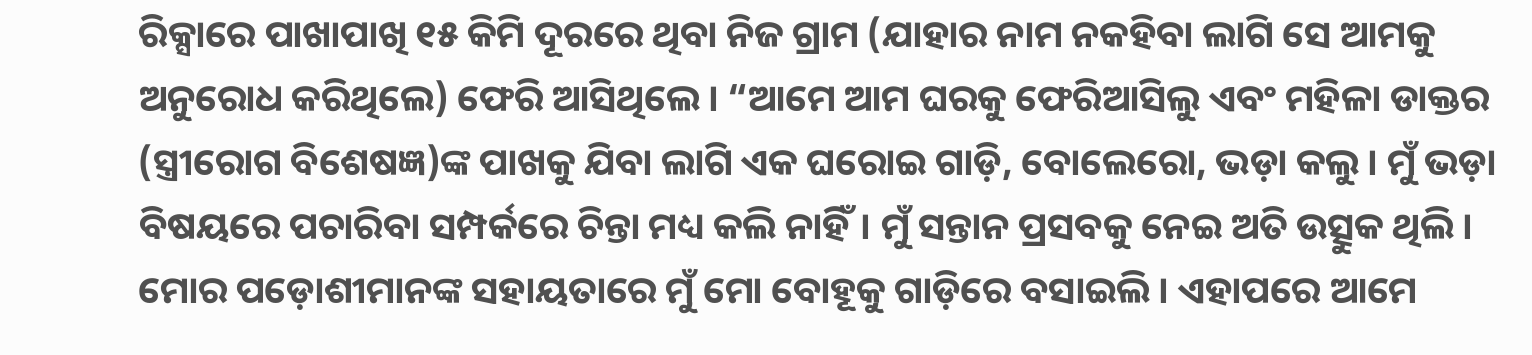ରିକ୍ସାରେ ପାଖାପାଖି ୧୫ କିମି ଦୂରରେ ଥିବା ନିଜ ଗ୍ରାମ (ଯାହାର ନାମ ନକହିବା ଲାଗି ସେ ଆମକୁ ଅନୁରୋଧ କରିଥିଲେ) ଫେରି ଆସିଥିଲେ। “ଆମେ ଆମ ଘରକୁ ଫେରିଆସିଲୁ ଏବଂ ମହିଳା ଡାକ୍ତର (ସ୍ତ୍ରୀରୋଗ ବିଶେଷଜ୍ଞ)ଙ୍କ ପାଖକୁ ଯିବା ଲାଗି ଏକ ଘରୋଇ ଗାଡ଼ି, ବୋଲେରୋ, ଭଡ଼ା କଲୁ। ମୁଁ ଭଡ଼ା ବିଷୟରେ ପଚାରିବା ସମ୍ପର୍କରେ ଚିନ୍ତା ମଧ୍ୟ କଲି ନାହିଁ। ମୁଁ ସନ୍ତାନ ପ୍ରସବକୁ ନେଇ ଅତି ଉତ୍ସୁକ ଥିଲି। ମୋର ପଡ଼ୋଶୀମାନଙ୍କ ସହାୟତାରେ ମୁଁ ମୋ ବୋହୂକୁ ଗାଡ଼ିରେ ବସାଇଲି। ଏହାପରେ ଆମେ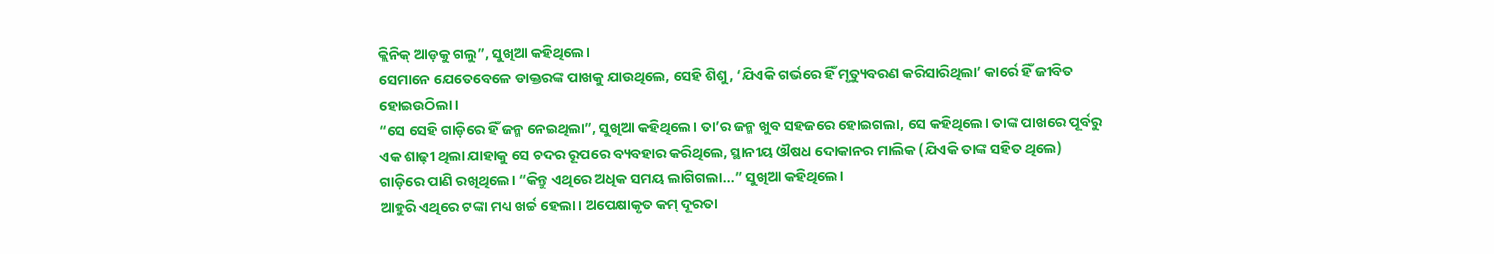କ୍ଲିନିକ୍ ଆଡ଼କୁ ଗଲୁ”, ସୁଖିଆ କହିଥିଲେ।
ସେମାନେ ଯେତେବେଳେ ଡାକ୍ତରଙ୍କ ପାଖକୁ ଯାଉଥିଲେ, ସେହି ଶିଶୁ, ‘ଯିଏକି ଗର୍ଭରେ ହିଁ ମୃତ୍ୟୁବରଣ କରିସାରିଥିଲା’ କାର୍ରେ ହିଁ ଜୀବିତ ହୋଇଉଠିଲା।
“ସେ ସେହି ଗାଡ଼ିରେ ହିଁ ଜନ୍ମ ନେଇଥିଲା”, ସୁଖିଆ କହିଥିଲେ। ତା’ର ଜନ୍ମ ଖୁବ ସହଜରେ ହୋଇଗଲା, ସେ କହିଥିଲେ। ତାଙ୍କ ପାଖରେ ପୂର୍ବରୁ ଏକ ଶାଢ଼ୀ ଥିଲା ଯାହାକୁ ସେ ଚଦର ରୂପରେ ବ୍ୟବହାର କରିଥିଲେ, ସ୍ଥାନୀୟ ଔଷଧ ଦୋକାନର ମାଲିକ (ଯିଏକି ତାଙ୍କ ସହିତ ଥିଲେ) ଗାଡ଼ିରେ ପାଣି ରଖିଥିଲେ। “କିନ୍ତୁ ଏଥିରେ ଅଧିକ ସମୟ ଲାଗିଗଲା...” ସୁଖିଆ କହିଥିଲେ।
ଆହୁରି ଏଥିରେ ଟଙ୍କା ମଧ୍ୟ ଖର୍ଚ୍ଚ ହେଲା। ଅପେକ୍ଷାକୃତ କମ୍ ଦୂରତା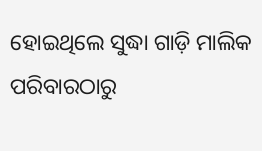ହୋଇଥିଲେ ସୁଦ୍ଧା ଗାଡ଼ି ମାଲିକ ପରିବାରଠାରୁ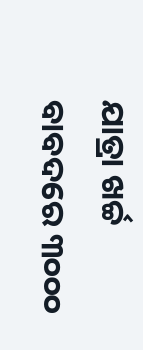ଯାତ୍ରା ଖର୍ଚ୍ଚ ବାବଦରେ ୩୦୦୦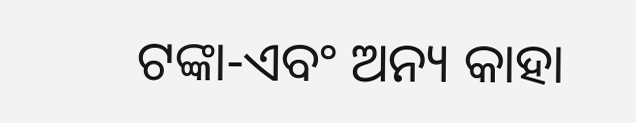ଟଙ୍କା-ଏବଂ ଅନ୍ୟ କାହା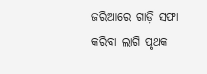ଜରିଆରେ ଗାଡ଼ି ସଫା କରିବା ଲାଗି ପୃଥକ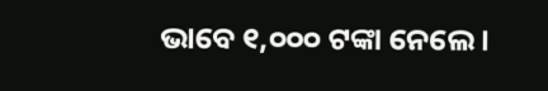ଭାବେ ୧,୦୦୦ ଟଙ୍କା ନେଲେ।